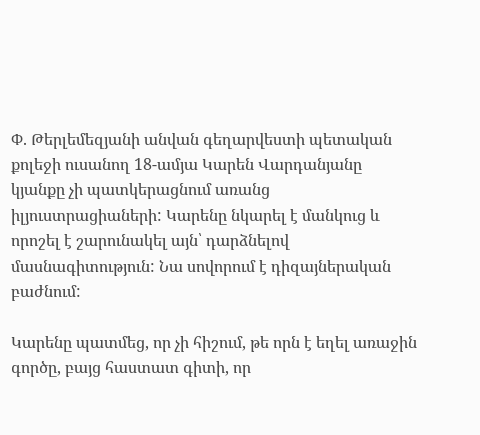Փ. Թերլեմեզյանի անվան գեղարվեստի պետական քոլեջի ուսանող 18-ամյա Կարեն Վարդանյանը կյանքը չի պատկերացնում առանց իլյուստրացիաների: Կարենը նկարել է մանկուց և որոշել է շարունակել այն՝ դարձնելով մասնագիտություն: Նա սովորում է դիզայներական բաժնում:

Կարենը պատմեց, որ չի հիշում, թե որն է եղել առաջին գործը, բայց հաստատ գիտի, որ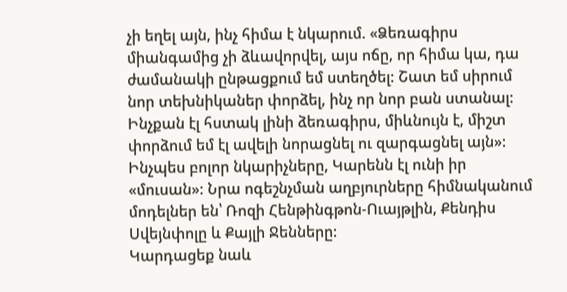չի եղել այն, ինչ հիմա է նկարում. «Ձեռագիրս միանգամից չի ձևավորվել, այս ոճը, որ հիմա կա, դա ժամանակի ընթացքում եմ ստեղծել: Շատ եմ սիրում նոր տեխնիկաներ փորձել, ինչ որ նոր բան ստանալ: Ինչքան էլ հստակ լինի ձեռագիրս, միևնույն է, միշտ փորձում եմ էլ ավելի նորացնել ու զարգացնել այն»:
Ինչպես բոլոր նկարիչները, Կարենն էլ ունի իր «մուսան»: Նրա ոգեշնչման աղբյուրները հիմնականում մոդելներ են՝ Ռոզի Հենթինգթոն-Ուայթլին, Քենդիս Սվեյնփոլը և Քայլի Ջենները:
Կարդացեք նաև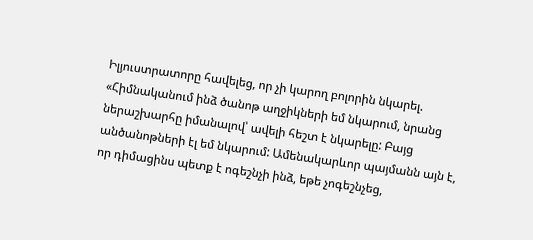Իլյուստրատորը հավելեց, որ չի կարող բոլորին նկարել. «Հիմնականում ինձ ծանոթ աղջիկների եմ նկարում, նրանց ներաշխարհը իմանալով՝ ավելի հեշտ է նկարելը: Բայց անծանոթների էլ եմ նկարում: Ամենակարևոր պայմանն այն է, որ դիմացինս պետք է ոգեշնչի ինձ, եթե չոգեշնչեց,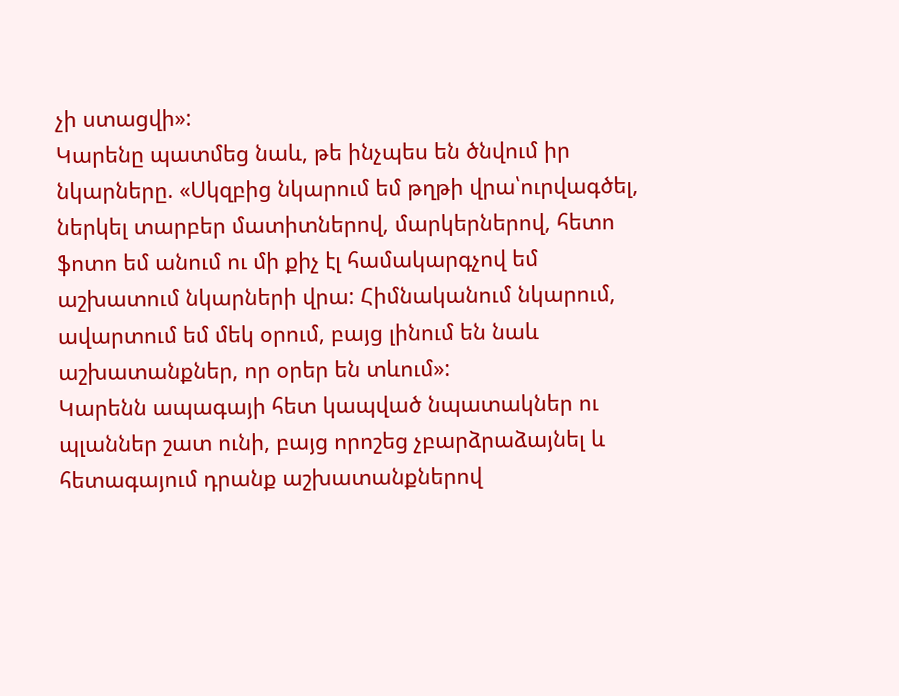չի ստացվի»:
Կարենը պատմեց նաև, թե ինչպես են ծնվում իր նկարները. «Սկզբից նկարում եմ թղթի վրա՝ուրվագծել, ներկել տարբեր մատիտներով, մարկերներով, հետո ֆոտո եմ անում ու մի քիչ էլ համակարգչով եմ աշխատում նկարների վրա: Հիմնականում նկարում, ավարտում եմ մեկ օրում, բայց լինում են նաև աշխատանքներ, որ օրեր են տևում»:
Կարենն ապագայի հետ կապված նպատակներ ու պլաններ շատ ունի, բայց որոշեց չբարձրաձայնել և հետագայում դրանք աշխատանքներով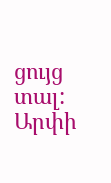ցույց տալ:
Արփի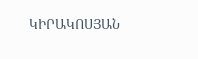ԿԻՐԱԿՈՍՅԱՆ